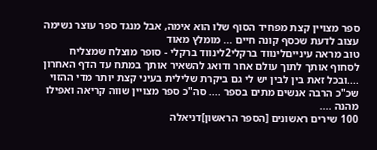ספר מצויין קצת מפחיד הסוף שלו הוא אימה, אבל מנגד ספר עוצר נשימה עצוב לדעת שכסף קונה חיים ... מומלץ מאוד
טוב מראה עינייםלינווד ברקלי2לינווד ברקלי - סופר מוצלח שמצליח לסחוף אותך לתוך עולם אחר ודואג להשאיר אותך במתח עד הדף האחרון ....ובכל זאת בין לבין יש לי גם ביקרת שלילית בעיני קצת יותר מדי ההזוי שכ"כ הרבה אנשים מתים בספר .... סה"כ ספר מצויין שווה קריאה ואפילו מהנה ....
100 שירים ראשונים [הספר הראשון]דניאלה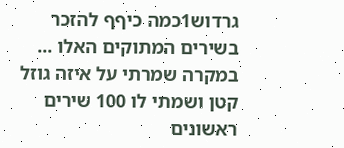גרדוש1כמה כיףף להזכר בשירים המתוקים האלו ... במקרה שמרתי על איזה גוזל קטן ושמתי לו 100 שירים ראשונים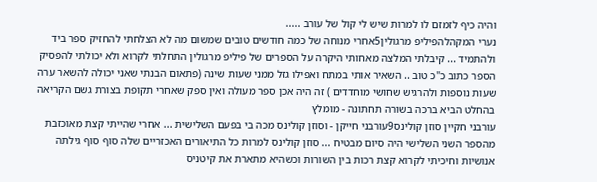והיה כיף לזמזם לו למרות שיש לי קול של עורב .....
נערי המקהלהפיליפ מרגולין5אחרי מנוחה של כמה חודשים טובים שמשום מה לא הצלחתי להחזיק ספר ביד ולהתמיד ... קיבלתי המלצה מאחותי היקרה על הספרים של פיליפ מרגולין התחלתי לקרוא ולא יכולתי להפסיק הספר כתוב כ"כ טוב .. השאיר אותי במתח ואפילו גזל ממני שעות שינה (פתאום הבנתי שאני יכולה להשאר ערה שעות נוספות ולהרגיש שחושי מוחדדים ) זה היה אכן ספר מעולה ואין ספק שאחרי תקופת בצורת גשם הקריאה בהחלט הביא ברכה בשורה תחתונה - מומלץ
עורבני חקיין סוזן קולינס9עורבני חייקן - וסוזן קולינס מכה בי בפעם השלישית ... אחרי שהייתי קצת מאוכזבת מהספר השני השלישי היה סיום מבטיח ... סוזן קולינס למרות כל התיאורים האכזריים שלה סוף סוף גילתה אנושיות וחיכיתי לקרוא קצת רכות בין השורות וכשהיא מתארת את קיטניס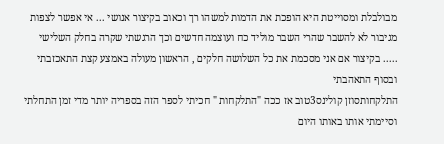מבולבלת ומסוייטת היא הופכת את הדמות למשהו רך וכאוב בקיצור אנושי ... אי אפשר לצפות מגיבור לא להשבר שהרי השבר מוליד כח ועוצמה חדשים וכך הרגשתי שקרה בחלק השלישי ..... בקיצור אם אני מסכמת את כל השלושה חלקים , הראשון מעולה באמצע קצת התאכזבתי ובסוף התאהבתי
התלקחותסוזן קולינס3טוב אז ככה "התלקחות " חכיתי לספר הזה בספריה יותר מדי זמן התחלתי וסיימתי אותו באותו היום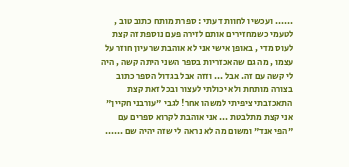...... ועכשיו לחוות דעתי : ספרת מותח כתוב טוב , לטעמי כשמחזירים אותם לזירה פעם נוספת זה קצת לעוס מדי , באופן אישי אני לא אוהבת שרעיון חוזר על עצמו , מה גם שהאכזריות בספר השני היתה קשה , היה לי קשה עם זה. אבל ... וזזה אבל בגדול הספר כתוב בצורה מותחת ולא יכולתי לעצור ובכל זאת קצת התאכזבתי ציפיתי למשהו אחר! לגבי "עורבני חקיין" אני קצת מתלבטת ... אני אוהבת לקרוא ספרים עם "הפי אנד" ומשום מה לא נראה לי שזה יהיה שם ......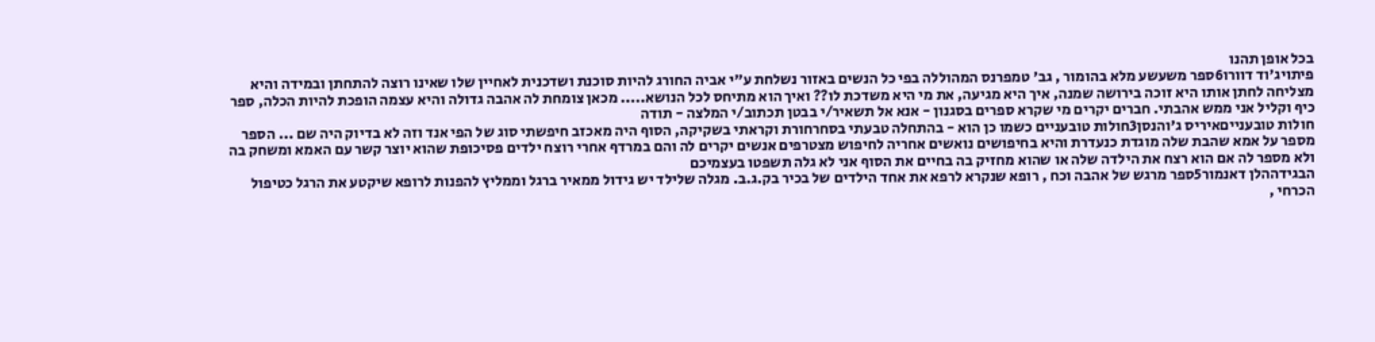בכל אופן תהנו
פיתויג'וד דוורו6ספר משעשע מלא בהומור , גב' טמפרנס המהוללה בפי כל הנשים באזור נשלחת ע"י אביה החורג להיות סוכנת ושדכנית לאחיין שלו שאינו רוצה להתחתן ובמידה והיא מצליחה לחתן אותו היא זוכה בירושה שמנה, איך היא מגיעה, את מי היא משדכת לו?? ואיך הוא מתיחס לכל הנושא..... מכאן צומחת לה אהבה גדולה והיא עצמה הופכת להיות הכלה, ספר כיף וקליל אני ממש אהבתי. חברים יקרים מי שקרא ספרים בסגנון - אנא אל תשאיר/י בבטן תכתוב/י המלצה - תודה
חולות טובענייםאיריס ג'והנסן3חולות טובעניים כשמו כן הוא - בהתחלה טבעתי בסחרחורת וקראתי בשקיקה, הסוף היה מאכזב חיפשתי סוג של הפי אנד וזה לא בדיוק היה שם ... הספר מספר על אמא שהבת שלה מוגדת כנעדרת והיא בחיפושים נואשים אחריה לחיפוש מצטרפים אנשים יקרים לה והם במרדף אחרי רוצח ילדים פסיכופת שהוא יוצר קשר עם האמא ומשחק בה ולא מספר לה אם הוא רצח את הילדה שלה או שהוא מחזיק בה בחיים את הסוף אני לא גלה תשפטו בעצמיכם
הבגידההלן דאנמור5ספר מרגש של אהבה וכח , רופא שנקרא לרפא את אחד הילדים של בכיר בק.ג.ב. מגלה שלילד יש גידול ממאיר ברגל וממליץ להפנות לרופא שיקטע את הרגל כטיפול הכרחי ,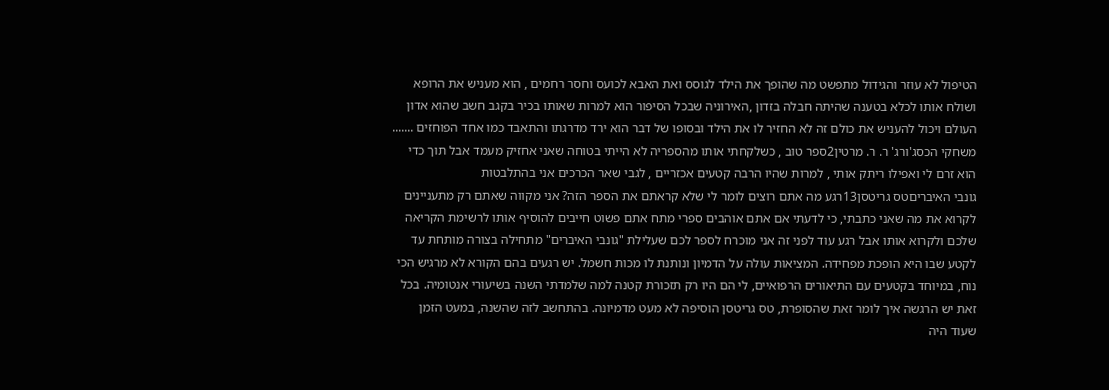הטיפול לא עוזר והגידול מתפשט מה שהופך את הילד לגוסס ואת האבא לכועס וחסר רחמים , הוא מעניש את הרופא ושולח אותו לכלא בטענה שהיתה חבלה בזדון ,האירוניה שבכל הסיפור הוא למרות שאותו בכיר בקגב חשב שהוא אדון העולם ויכול להעניש את כולם זה לא החזיר לו את הילד ובסופו של דבר הוא ירד מדרגתו והתאבד כמו אחד הפוחזים .......
משחקי הכסג'ורג' ר. ר. מרטין2ספר טוב , כשלקחתי אותו מהספריה לא הייתי בטוחה שאני אחזיק מעמד אבל תוך כדי הוא זרם לי ואפילו ריתק אותי , למרות שהיו הרבה קטעים אכזריים , לגבי שאר הכרכים אני בהתלבטות
גונבי האיבריםטס גריטסן13רגע מה אתם רוצים לומר לי שלא קראתם את הספר הזה? אני מקווה שאתם רק מתעניינים לקרוא את מה שאני כתבתי, כי לדעתי אם אתם אוהבים ספרי מתח אתם פשוט חייבים להוסיף אותו לרשימת הקריאה שלכם ולקרוא אותו אבל רגע עוד לפני זה אני מוכרח לספר לכם שעלילת "גונבי האיברים" מתחילה בצורה מותחת עד לקטע שבו היא הופכת מפחידה. המציאות עולה על הדמיון ונותנת לו מכות חשמל. יש רגעים בהם הקורא לא מרגיש הכי נוח, במיוחד בקטעים עם התיאורים הרפואיים, לי הם היו רק תזכורת קטנה למה שלמדתי השנה בשיעורי אנטומיה. בכל זאת יש הרגשה איך לומר זאת שהסופרת, טס גריטסן הוסיפה לא מעט מדמיונה. בהתחשב לזה שהשנה, במעט הזמן שעוד היה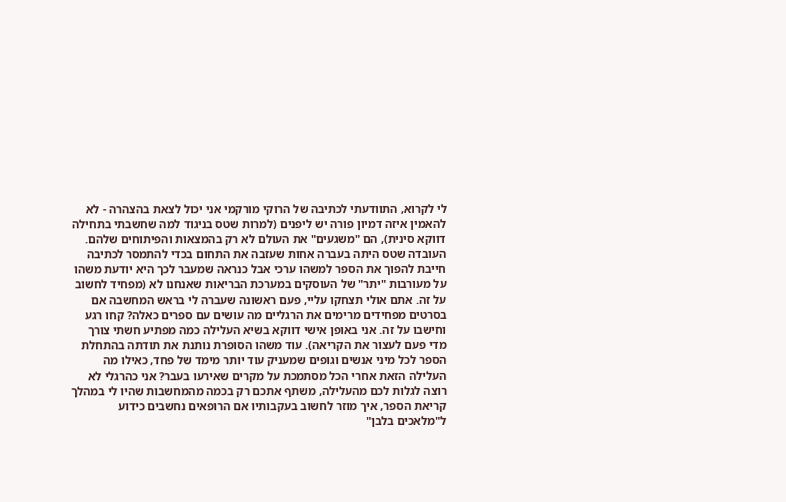לי לקרוא, התוודעתי לכתיבה של הרוקי מורקמי אני יכול לצאת בהצהרה - לא להאמין איזה דמיון פורה יש ליפנים (למרות שטס בניגוד למה שחשבתי בתחילה דווקא סינית), הם "משגעים" את העולם לא רק בהמצאות והפיתוחים שלהם. העובדה שטס היתה בעברה אחות שעזבה את התחום בכדי להתמסר לכתיבה חייבת להפוך את הספר למשהו ערכי אבל כנראה שמעבר לכך היא יודעת משהו על מעורבות "יתר" של העוסקים במערכת הבריאות שאנחנו לא (מפחיד לחשוב על זה. אתם אולי תצחקו עליי, פעם ראשונה שעברה לי בראש המחשבה אם בסרטים מפחידים מרימים את הרגליים מה עושים עם ספרים כאלה? קחו רגע וחישבו על זה. אני באופן אישי דווקא בשיא העלילה כמה מפתיע חשתי צורך מדי פעם לעצור את הקריאה). עוד משהו הסופרת נותנת את תודתה בהתחלת הספר לכל מיני אנשים וגופים שמעניק עוד יותר מימד של פחד, כאילו מה העלילה הזאת אחרי הכל מסתמכת על מקרים שאירעו בעבר? אני כהרגלי לא רוצה לגלות לכם מהעלילה, משתף אתכם רק בכמה מהמחשבות שהיו לי במהלך קריאת הספר, איך מוזר לחשוב בעקבותיו אם הרופאים נחשבים כידוע ל"מלאכים בלבן"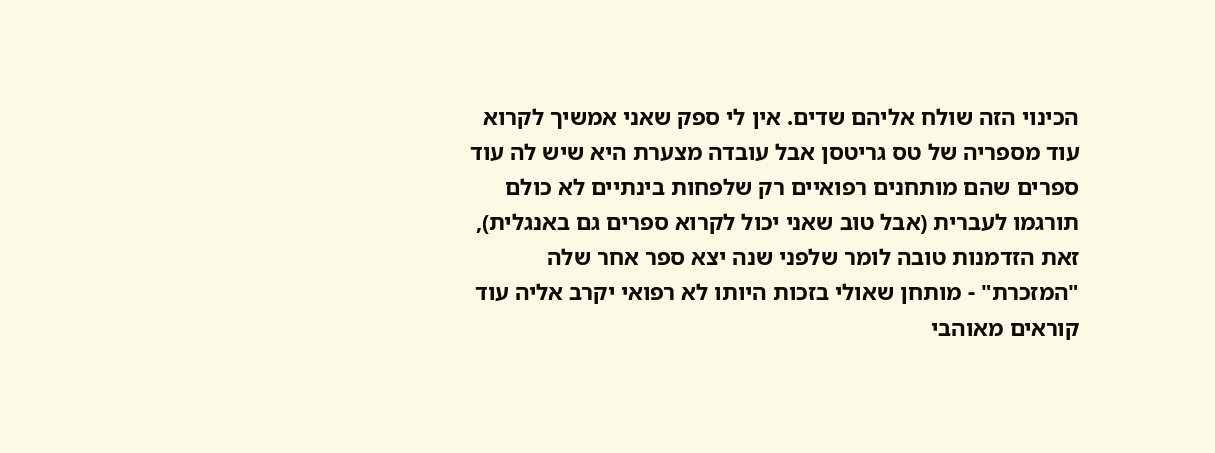הכינוי הזה שולח אליהם שדים. אין לי ספק שאני אמשיך לקרוא עוד מספריה של טס גריטסן אבל עובדה מצערת היא שיש לה עוד ספרים שהם מותחנים רפואיים רק שלפחות בינתיים לא כולם תורגמו לעברית (אבל טוב שאני יכול לקרוא ספרים גם באנגלית), זאת הזדמנות טובה לומר שלפני שנה יצא ספר אחר שלה "המזכרת" - מותחן שאולי בזכות היותו לא רפואי יקרב אליה עוד קוראים מאוהבי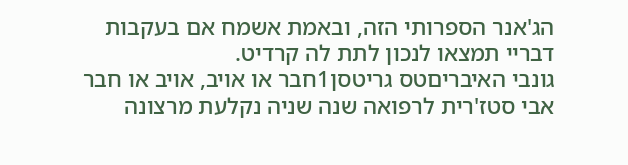הג'אנר הספרותי הזה, ובאמת אשמח אם בעקבות דבריי תמצאו לנכון לתת לה קרדיט.
גונבי האיבריםטס גריטסן1חבר או אויב, אויב או חבר אבי סטז'רית לרפואה שנה שניה נקלעת מרצונה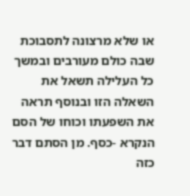או שלא מרצונה לתסבוכת שבה כולם מעורבים ובמשך כל העלילה תשאל את השאלה הזו ובנוסף תראה את השפעתו וכוחו של הסם הנקרא -כסף. מן הסתם דבר כזה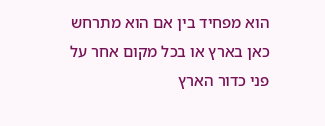הוא מפחיד בין אם הוא מתרחש כאן בארץ או בכל מקום אחר על פני כדור הארץ